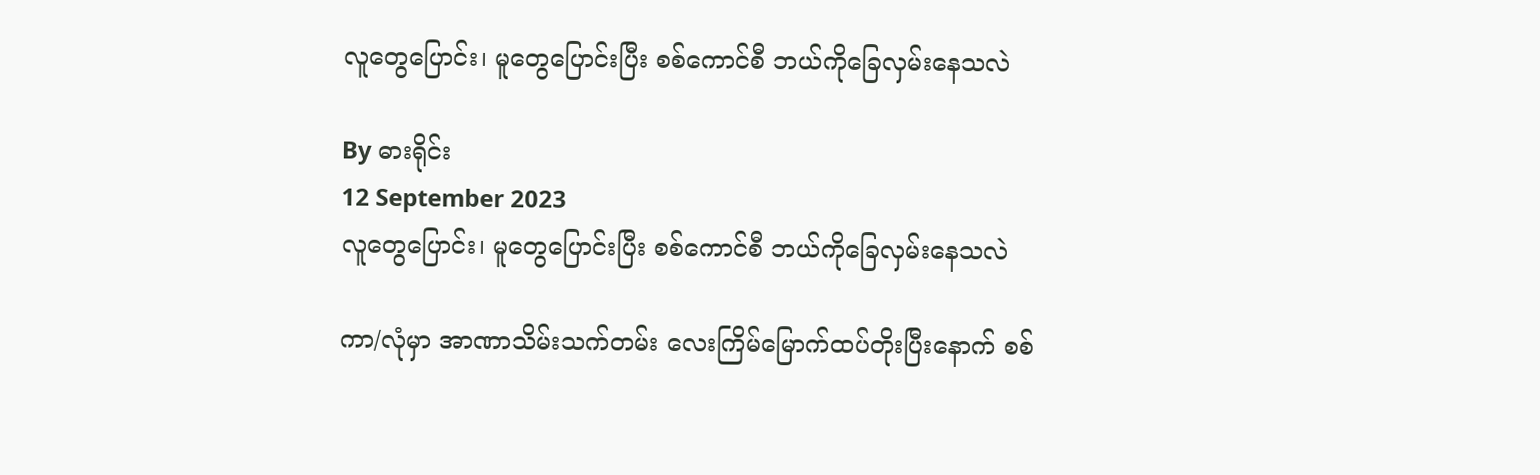လူတွေပြောင်း၊ မူတွေပြောင်းပြီး စစ်ကောင်စီ ဘယ်ကိုခြေလှမ်းနေသလဲ

By ဓားရိုင်း
12 September 2023
လူတွေပြောင်း၊ မူတွေပြောင်းပြီး စစ်ကောင်စီ ဘယ်ကိုခြေလှမ်းနေသလဲ

ကာ/လုံမှာ အာဏာသိမ်းသက်တမ်း လေးကြိမ်မြောက်ထပ်တိုးပြီးနောက် စစ်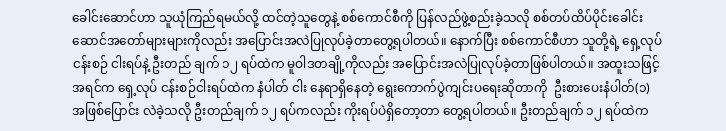ခေါင်းဆောင်ဟာ သူယုံကြည်ရမယ်လို့ ထင်တဲ့သူတွေနဲ့ စစ်ကောင်စီကို ပြန်လည်ဖွဲ့စည်းခဲ့သလို စစ်တပ်ထိပ်ပိုင်းခေါင်းဆောင်အတော်များများကိုလည်း အပြောင်းအလဲပြုလုပ်ခဲ့တာတွေ့ရပါတယ်။ နောက်ပြီး စစ်ကောင်စီဟာ သူတို့ရဲ့ ရှေ့လုပ်ငန်းစဉ် ငါးရပ်နဲ့ ဦးတည် ချက် ၁၂ ရပ်ထဲက မူဝါဒတချို့ကိုလည်း အပြောင်းအလဲပြုလုပ်ခဲ့တာဖြစ်ပါတယ်။ အထူးသဖြင့် အရင်က ရှေ့လုပ် ငန်းစဉ်ငါးရပ်ထဲက နံပါတ် ငါး နေရာရှိနေတဲ့ ရွေးကောက်ပွဲကျင်းပရေးဆိုတာကို  ဦးစားပေးနံပါတ်(၁)အဖြစ်ပြောင်း လဲခဲ့သလို ဦးတည်ချက် ၁၂ ရပ်ကလည်း ကိုးရပ်ပဲရှိတော့တာ တွေ့ရပါတယ်။ ဦးတည်ချက် ၁၂ ရပ်ထဲက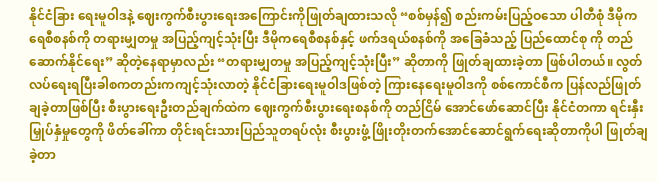နိုင်ငံခြား ရေးမူဝါဒနဲ့ ဈေးကွက်စီးပွားရေးအကြောင်းကိုဖြုတ်ချထားသလို “စစ်မှန်၍ စည်းကမ်းပြည့်ဝသော ပါတီစုံ ဒီမိုက ရေစီစနစ်ကို တရားမျှတမှု အပြည့်ကျင့်သုံးပြီး ဒီမိုကရေစီစနစ်နှင့် ဖက်ဒရယ်စနစ်ကို အခြေခံသည့် ပြည်ထောင်စု ကို တည်ဆောက်နိုင်ရေး” ဆိုတဲ့နေရာမှာလည်း “တရားမျှတမှု အပြည့်ကျင့်သုံးပြီး” ဆိုတာကို ဖြုတ်ချထားခဲ့တာ ဖြစ်ပါတယ်။ လွတ်လပ်ရေးရပြီးခါစကတည်းကကျင့်သုံးလာတဲ့ နိုင်ငံခြားရေးမူဝါဒဖြစ်တဲ့ ကြားနေရေးမူဝါဒကို စစ်ကောင်စီက ပြန်လည်ဖြုတ်ချခဲ့တာဖြစ်ပြီး စီးပွားရေးဦးတည်ချက်ထဲက ဈေးကွက်စီးပွားရေးစနစ်ကို တည်ငြိမ် အောင်ဖော်ဆောင်ပြီး နိုင်ငံတကာ ရင်းနှီးမြှုပ်နှံမှုတွေကို ဖိတ်ခေါ်ကာ တိုင်းရင်းသားပြည်သူတရပ်လုံး စီးပွားဖွံ့ ဖြိုးတိုးတက်အောင်ဆောင်ရွက်ရေးဆိုတာကိုပါ ဖြုတ်ချခဲ့တာ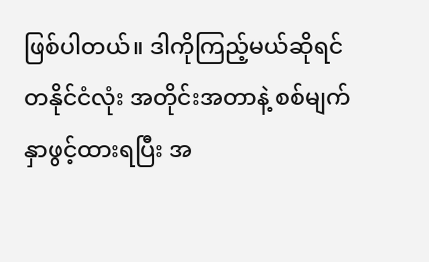ဖြစ်ပါတယ်။ ဒါကိုကြည့်မယ်ဆိုရင် တနိုင်ငံလုံး အတိုင်းအတာနဲ့ စစ်မျက်နှာဖွင့်ထားရပြီး အ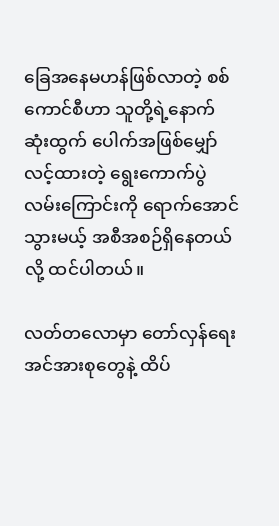ခြေအနေမဟန်ဖြစ်လာတဲ့ စစ်ကောင်စီဟာ သူတို့ရဲ့နောက်ဆုံးထွက် ပေါက်အဖြစ်မျှော်လင့်ထားတဲ့ ရွေးကောက်ပွဲလမ်းကြောင်းကို ရောက်အောင်သွားမယ့် အစီအစဉ်ရှိနေတယ်လို့ ထင်ပါတယ်။

လတ်တလောမှာ တော်လှန်ရေးအင်အားစုတွေနဲ့ ထိပ်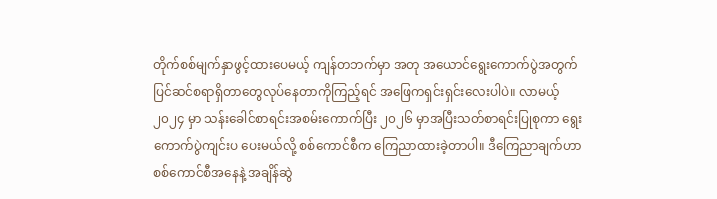တိုက်စစ်မျက်နှာဖွင့်ထားပေမယ့် ကျန်တဘက်မှာ အတု အယောင်ရွေးကောက်ပွဲအတွက် ပြင်ဆင်စရာရှိတာတွေလုပ်နေတာကိုကြည့်ရင် အဖြေကရှင်းရှင်းလေးပါပဲ။ လာမယ့် ၂၀၂၄ မှာ သန်းခေါင်စာရင်းအစမ်းကောက်ပြီး ၂၀၂၆ မှာအပြီးသတ်စာရင်းပြုစုကာ ရွေးကောက်ပွဲကျင်းပ ပေးမယ်လို့ စစ်ကောင်စီက ကြေညာထားခဲ့တာပါ။ ဒီကြေညာချက်ဟာ စစ်ကောင်စီအနေနဲ့ အချိန်ဆွဲ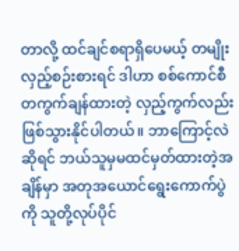တာလို့ ထင်ချင်စရာရှိပေမယ့် တမျိုးလှည့်စဉ်းစားရင် ဒါဟာ စစ်ကောင်စီ တကွက်ချန်ထားတဲ့ လှည့်ကွက်လည်း ဖြစ်သွားနိုင်ပါတယ်။ ဘာကြောင့်လဲဆိုရင် ဘယ်သူမှမထင်မှတ်ထားတဲ့အချိန်မှာ အတုအယောင်ရွေးကောက်ပွဲကို သူတို့လုပ်ပိုင်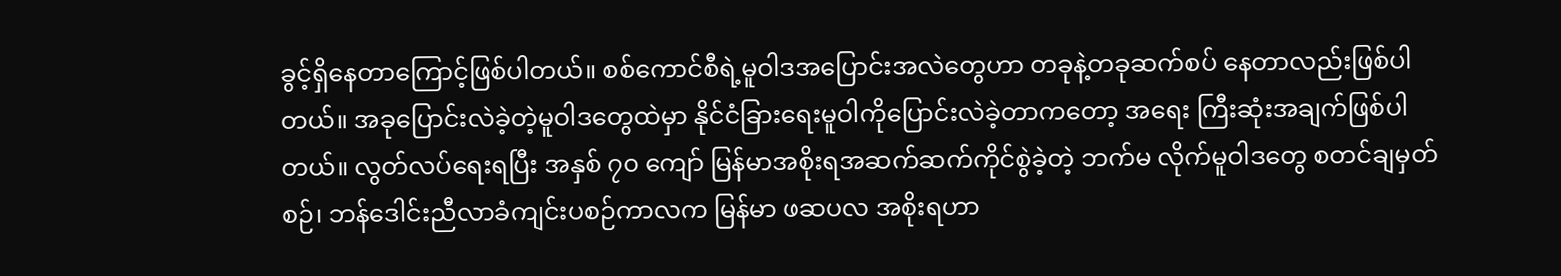ခွင့်ရှိနေတာကြောင့်ဖြစ်ပါတယ်။ စစ်ကောင်စီရဲ့မူဝါဒအပြောင်းအလဲတွေဟာ တခုနဲ့တခုဆက်စပ် နေတာလည်းဖြစ်ပါတယ်။ အခုပြောင်းလဲခဲ့တဲ့မူဝါဒတွေထဲမှာ နိုင်ငံခြားရေးမူဝါကိုပြောင်းလဲခဲ့တာကတော့ အရေး ကြီးဆုံးအချက်ဖြစ်ပါတယ်။ လွတ်လပ်ရေးရပြီး အနှစ် ၇၀ ကျော် မြန်မာအစိုးရအဆက်ဆက်ကိုင်စွဲခဲ့တဲ့ ဘက်မ လိုက်မူဝါဒတွေ စတင်ချမှတ်စဉ်၊ ဘန်ဒေါင်းညီလာခံကျင်းပစဉ်ကာလက မြန်မာ ဖဆပလ အစိုးရဟာ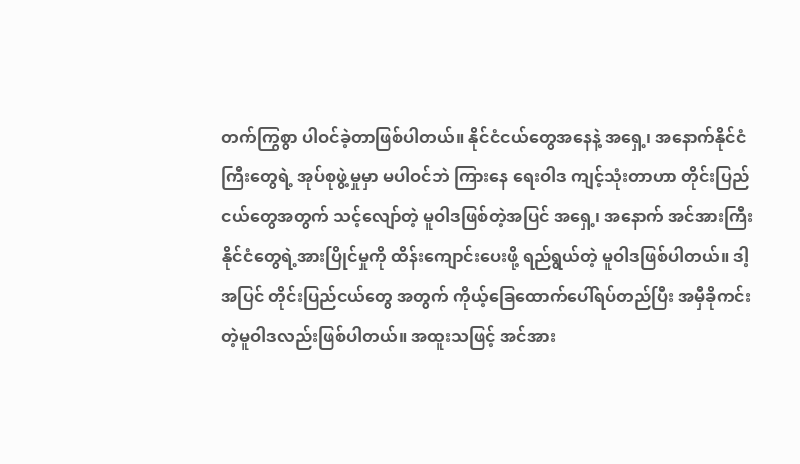တက်ကြွစွာ ပါဝင်ခဲ့တာဖြစ်ပါတယ်။ နိုင်ငံငယ်တွေအနေနဲ့ အရှေ့၊ အနောက်နိုင်ငံကြီးတွေရဲ့ အုပ်စုဖွဲ့မှုမှာ မပါဝင်ဘဲ ကြားနေ ရေးဝါဒ ကျင့်သုံးတာဟာ တိုင်းပြည်ငယ်တွေအတွက် သင့်လျော်တဲ့ မူဝါဒဖြစ်တဲ့အပြင် အရှေ့၊ အနောက် အင်အားကြီးနိုင်ငံတွေရဲ့အားပြိုင်မှုကို ထိန်းကျောင်းပေးဖို့ ရည်ရွယ်တဲ့ မူဝါဒဖြစ်ပါတယ်။ ဒါ့အပြင် တိုင်းပြည်ငယ်တွေ အတွက် ကိုယ့်ခြေထောက်ပေါ်ရပ်တည်ပြီး အမှီခိုကင်းတဲ့မူဝါဒလည်းဖြစ်ပါတယ်။ အထူးသဖြင့် အင်အား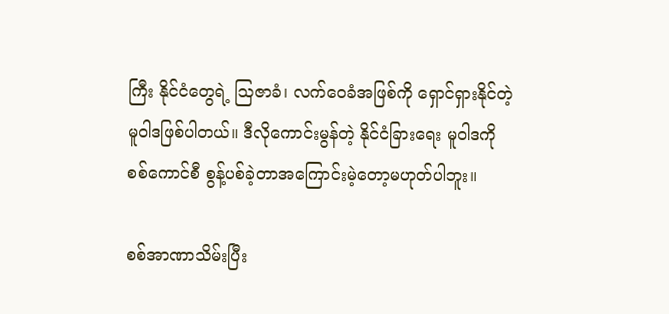ကြီး နိုင်ငံတွေရဲ့ ဩဇာခံ၊ လက်ဝေခံအဖြစ်ကို ရှောင်ရှားနိုင်တဲ့ မူဝါဒဖြစ်ပါတယ်။ ဒီလိုကောင်းမွန်တဲ့ နိုင်ငံခြားရေး မူဝါဒကို စစ်ကောင်စီ စွန့်ပစ်ခဲ့တာအကြောင်းမဲ့တော့မဟုတ်ပါဘူး။

စစ်အာဏာသိမ်းပြီး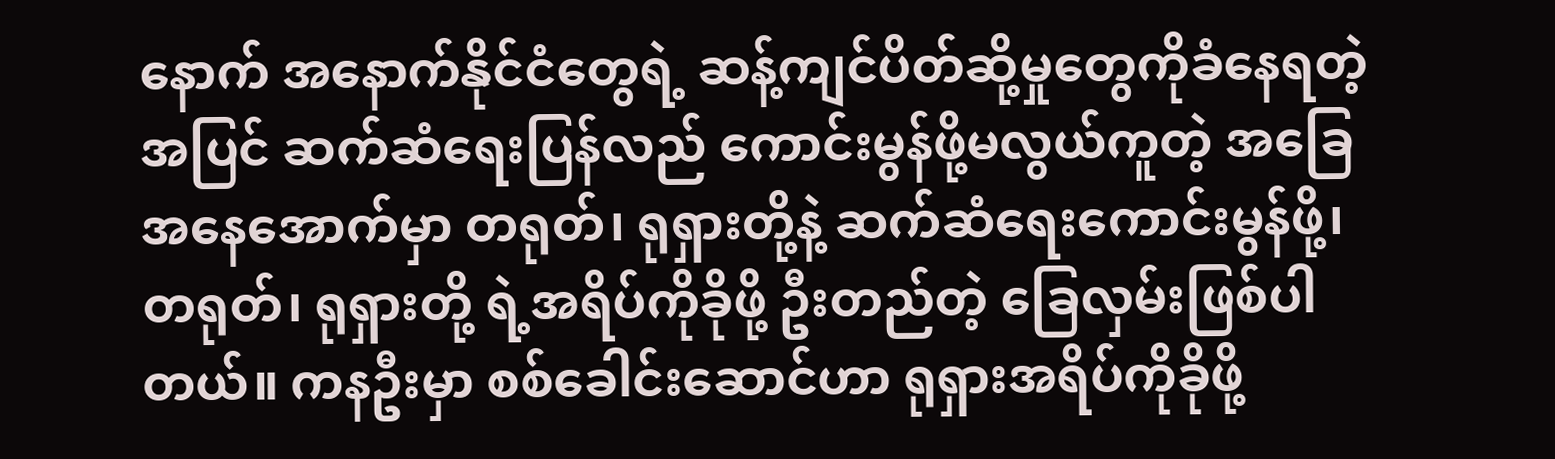နောက် အနောက်နိုင်ငံတွေရဲ့ ဆန့်ကျင်ပိတ်ဆို့မှုတွေကိုခံနေရတဲ့အပြင် ဆက်ဆံရေးပြန်လည် ကောင်းမွန်ဖို့မလွယ်ကူတဲ့ အခြေအနေအောက်မှာ တရုတ်၊ ရုရှားတို့နဲ့ ဆက်ဆံရေးကောင်းမွန်ဖို့၊ တရုတ်၊ ရုရှားတို့ ရဲ့အရိပ်ကိုခိုဖို့ ဦးတည်တဲ့ ခြေလှမ်းဖြစ်ပါတယ်။ ကနဦးမှာ စစ်ခေါင်းဆောင်ဟာ ရုရှားအရိပ်ကိုခိုဖို့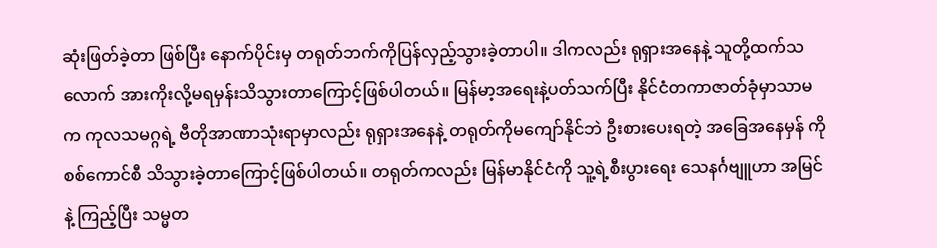ဆုံးဖြတ်ခဲ့တာ ဖြစ်ပြီး နောက်ပိုင်းမှ တရုတ်ဘက်ကိုပြန်လှည့်သွားခဲ့တာပါ။ ဒါကလည်း ရုရှားအနေနဲ့ သူတို့ထက်သလောက် အားကိုးလို့မရမှန်းသိသွားတာကြောင့်ဖြစ်ပါတယ်။ မြန်မာ့အရေးနဲ့ပတ်သက်ပြီး နိုင်ငံတကာဇာတ်ခုံမှာသာမက ကုလသမဂ္ဂရဲ့ ဗီတိုအာဏာသုံးရာမှာလည်း ရုရှားအနေနဲ့ တရုတ်ကိုမကျော်နိုင်ဘဲ ဦးစားပေးရတဲ့ အခြေအနေမှန် ကို စစ်ကောင်စီ သိသွားခဲ့တာကြောင့်ဖြစ်ပါတယ်။ တရုတ်ကလည်း မြန်မာနိုင်ငံကို သူ့ရဲ့စီးပွားရေး သေနင်္ဂဗျူဟာ အမြင်နဲ့ ကြည့်ပြီး သမ္မတ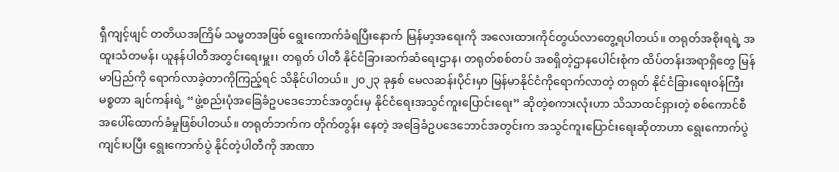ရှီကျင့်ဖျင် တတိယအကြိမ် သမ္မတအဖြစ် ရွေးကောက်ခံရပြီးနောက် မြန်မာ့အရေးကို အလေးထားကိုင်တွယ်လာတွေ့ရပါတယ်။ တရုတ်အစိုးရရဲ့ အထူးသံတမန်၊ ယူနန်ပါတီအတွင်းရေးမှူး၊ တရုတ် ပါတီ နိုင်ငံခြားဆက်ဆံရေးဌာန၊ တရုတ်စစ်တပ် အစရှိတဲ့ဌာနပေါင်းစုံက ထိပ်တန်းအရာရှိတွေ မြန်မာပြည်ကို ရောက်လာခဲ့တာကိုကြည့်ရင် သိနိုင်ပါတယ်။ ၂၀၂၃ ခုနှစ် မေလဆန်းပိုင်းမှာ မြန်မာနိုင်ငံကိုရောက်လာတဲ့ တရုတ် နိုင်ငံခြားရေးဝန်ကြီး မစ္စတာ ချင်ကန်းရဲ့ “ဖွဲ့စည်းပုံအခြေခံဥပဒေဘောင်အတွင်းမှ နိုင်ငံရေးအသွင်ကူးပြောင်းရေး” ဆိုတဲ့စကားလုံးဟာ သိသာထင်ရှားတဲ့ စစ်ကောင်စီအပေါ်ထောက်ခံမှုဖြစ်ပါတယ်။ တရုတ်ဘက်က တိုက်တွန်း နေတဲ့ အခြေခံဥပဒေဘောင်အတွင်းက အသွင်ကူးပြောင်းရေးဆိုတာဟာ ရွေးကောက်ပွဲကျင်းပပြီး ရွေးကောက်ပွဲ နိုင်တဲ့ပါတီကို အာဏာ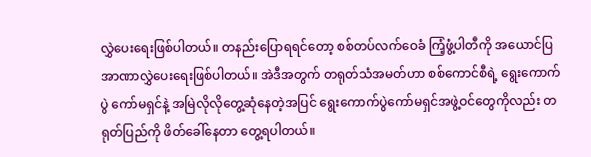လွှဲပေးရေးဖြစ်ပါတယ်။ တနည်းပြောရရင်တော့ စစ်တပ်လက်ဝေခံ ကြံ့ဖွံ့ပါတီကို အယောင်ပြ အာဏာလွှဲပေးရေးဖြစ်ပါတယ်။ အဲဒီအတွက် တရုတ်သံအမတ်ဟာ စစ်ကောင်စီရဲ့ ရွေးကောက်ပွဲ ကော်မရှင်နဲ့ အမြဲလိုလိုတွေ့ဆုံနေတဲ့အပြင် ရွေးကောက်ပွဲကော်မရှင်အဖွဲ့ဝင်တွေကိုလည်း တရုတ်ပြည်ကို ဖိတ်ခေါ်နေတာ တွေ့ရပါတယ်။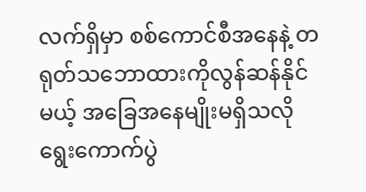လက်ရှိမှာ စစ်ကောင်စီအနေနဲ့ တရုတ်သဘောထားကိုလွန်ဆန်နိုင်မယ့် အခြေအနေမျိုးမရှိသလို ရွေးကောက်ပွဲ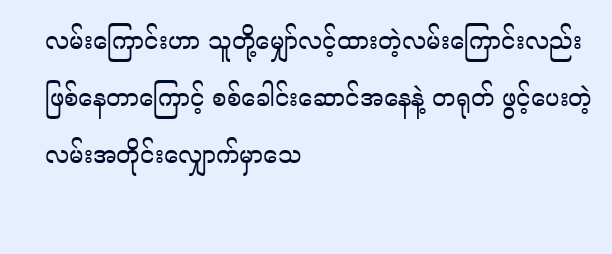လမ်းကြောင်းဟာ သူတို့မျှော်လင့်ထားတဲ့လမ်းကြောင်းလည်းဖြစ်နေတာကြောင့် စစ်ခေါင်းဆောင်အနေနဲ့ တရုတ် ဖွင့်ပေးတဲ့လမ်းအတိုင်းလျှောက်မှာသေ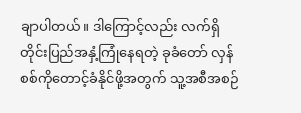ချာပါတယ်။ ဒါကြောင့်လည်း လက်ရှိတိုင်းပြည်အနှံ့ကြုံနေရတဲ့ ခုခံတော် လှန်စစ်ကိုတောင့်ခံနိုင်ဖို့အတွက် သူ့အစီအစဉ်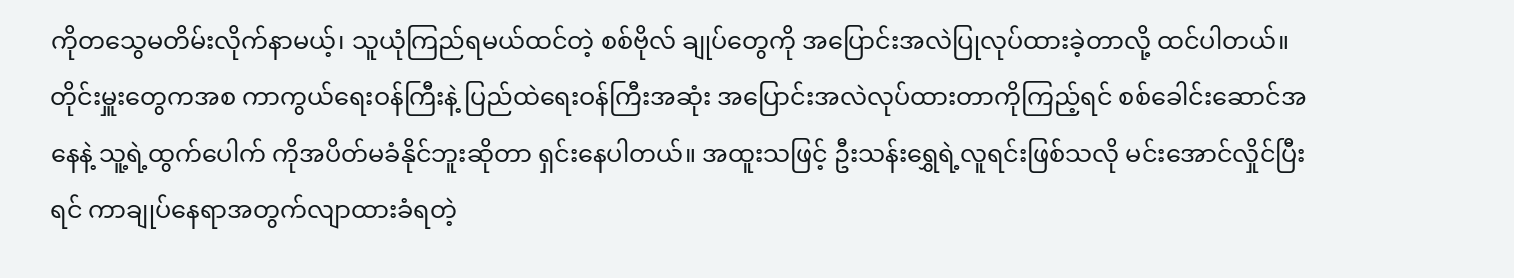ကိုတသွေမတိမ်းလိုက်နာမယ့်၊ သူယုံကြည်ရမယ်ထင်တဲ့ စစ်ဗိုလ် ချုပ်တွေကို အပြောင်းအလဲပြုလုပ်ထားခဲ့တာလို့ ထင်ပါတယ်။ တိုင်းမှူးတွေကအစ ကာကွယ်ရေးဝန်ကြီးနဲ့ ပြည်ထဲရေးဝန်ကြီးအဆုံး အပြောင်းအလဲလုပ်ထားတာကိုကြည့်ရင် စစ်ခေါင်းဆောင်အနေနဲ့ သူ့ရဲ့ထွက်ပေါက် ကိုအပိတ်မခံနိုင်ဘူးဆိုတာ ရှင်းနေပါတယ်။ အထူးသဖြင့် ဦးသန်းရွှေရဲ့လူရင်းဖြစ်သလို မင်းအောင်လှိုင်ပြီးရင် ကာချုပ်နေရာအတွက်လျာထားခံရတဲ့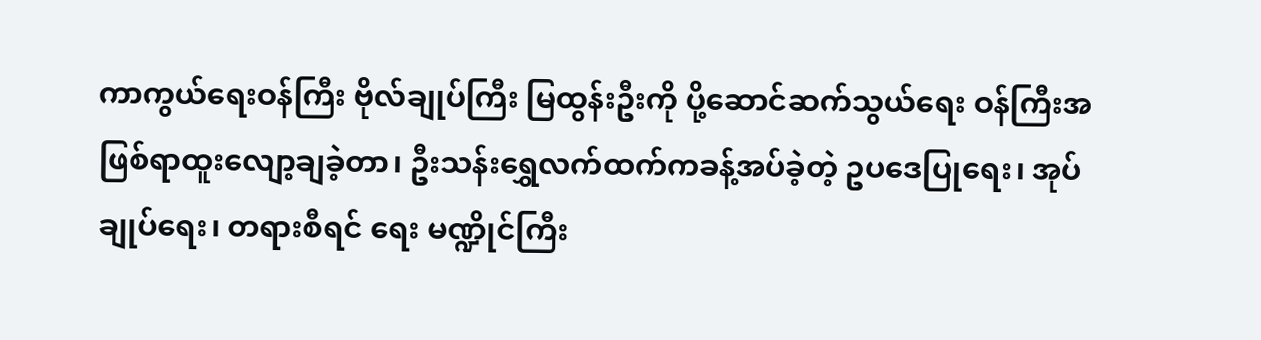ကာကွယ်ရေးဝန်ကြီး ဗိုလ်ချုပ်ကြီး မြထွန်းဦးကို ပို့ဆောင်ဆက်သွယ်ရေး ဝန်ကြီးအဖြစ်ရာထူးလျော့ချခဲ့တာ၊ ဦးသန်းရွှေလက်ထက်ကခန့်အပ်ခဲ့တဲ့ ဥပဒေပြုရေး၊ အုပ်ချုပ်ရေး၊ တရားစီရင် ရေး မဏ္ဍိုင်ကြီး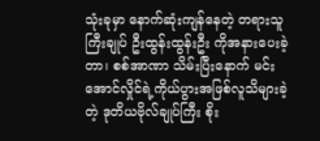သုံးခုမှာ နောက်ဆုံးကျန်နေတဲ့ တရားသူကြီးချုပ် ဦးထွန်းထွန်းဦး ကိုအနားပေးခဲ့တာ၊ စစ်အာဏာ သိမ်းပြီးနောက် မင်းအောင်လှိုင်ရဲ့ကိုယ်ပွားအဖြစ်လူသိများခဲ့တဲ့ ဒုတိယဗိုလ်ချုပ်ကြီး စိုး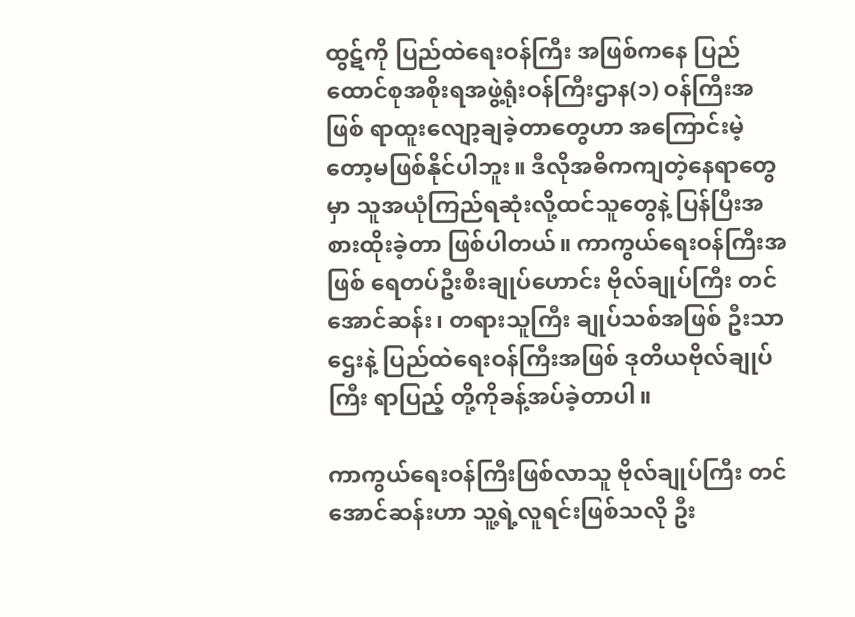ထွဋ်ကို ပြည်ထဲရေးဝန်ကြီး အဖြစ်ကနေ ပြည်ထောင်စုအစိုးရအဖွဲ့ရုံးဝန်ကြီးဌာန(၁) ဝန်ကြီးအဖြစ် ရာထူးလျော့ချခဲ့တာတွေဟာ အကြောင်းမဲ့  တော့မဖြစ်နိုင်ပါဘူး။ ဒီလိုအဓိကကျတဲ့နေရာတွေမှာ သူအယုံကြည်ရဆုံးလို့ထင်သူတွေနဲ့ ပြန်ပြီးအစားထိုးခဲ့တာ ဖြစ်ပါတယ်။ ကာကွယ်ရေးဝန်ကြီးအဖြစ် ရေတပ်ဦးစီးချုပ်ဟောင်း ဗိုလ်ချုပ်ကြီး တင်အောင်ဆန်း၊ တရားသူကြီး ချုပ်သစ်အဖြစ် ဦးသာဌေးနဲ့ ပြည်ထဲရေးဝန်ကြီးအဖြစ် ဒုတိယဗိုလ်ချုပ်ကြီး ရာပြည့် တို့ကိုခန့်အပ်ခဲ့တာပါ။

ကာကွယ်ရေးဝန်ကြီးဖြစ်လာသူ ဗိုလ်ချုပ်ကြီး တင်အောင်ဆန်းဟာ သူ့ရဲ့လူရင်းဖြစ်သလို ဦး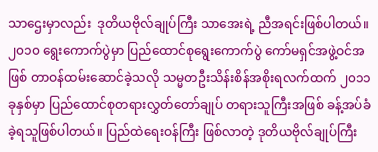သာဌေးမှာလည်း  ဒုတိယဗိုလ်ချုပ်ကြီး သာအေးရဲ့ ညီအရင်းဖြစ်ပါတယ်။ ၂၀၁၀ ရွေးကောက်ပွဲမှာ ပြည်ထောင်စုရွေးကောက်ပွဲ ကော်မရှင်အဖွဲ့ဝင်အဖြစ် တာဝန်ထမ်းဆောင်ခဲ့သလို သမ္မတဦးသိန်းစိန်အစိုးရလက်ထက် ၂၀၁၁ ခုနှစ်မှာ ပြည်ထောင်စုတရားလွှတ်တော်ချုပ် တရားသူကြီးအဖြစ် ခန့်အပ်ခံခဲ့ရသူဖြစ်ပါတယ်။ ပြည်ထဲရေးဝန်ကြီး ဖြစ်လာတဲ့ ဒုတိယဗိုလ်ချုပ်ကြီး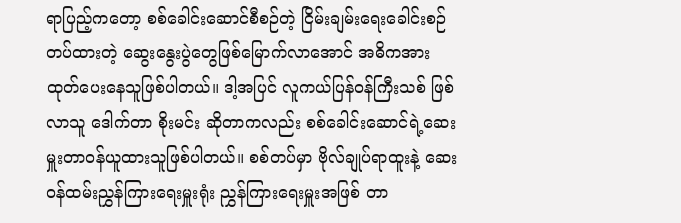ရာပြည့်ကတော့ စစ်ခေါင်းဆောင်စီစဉ်တဲ့ ငြိမ်းချမ်းရေးခေါင်းစဉ်တပ်ထားတဲ့ ဆွေးနွေးပွဲတွေဖြစ်မြောက်လာအောင် အဓိကအားထုတ်ပေးနေသူဖြစ်ပါတယ်။ ဒါ့အပြင် လူကယ်ပြန်ဝန်ကြီးသစ် ဖြစ်လာသူ ဒေါက်တာ စိုးမင်း ဆိုတာကလည်း စစ်ခေါင်းဆောင်ရဲ့ဆေးမှူးတာဝန်ယူထားသူဖြစ်ပါတယ်။ စစ်တပ်မှာ ဗိုလ်ချုပ်ရာထူးနဲ့ ဆေးဝန်ထမ်းညွှန်ကြားရေးမှူးရုံး ညွှန်ကြားရေးမှူးအဖြစ် တာ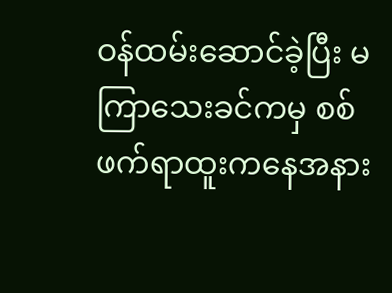ဝန်ထမ်းဆောင်ခဲ့ပြီး မကြာသေးခင်ကမှ စစ်ဖက်ရာထူးကနေအနား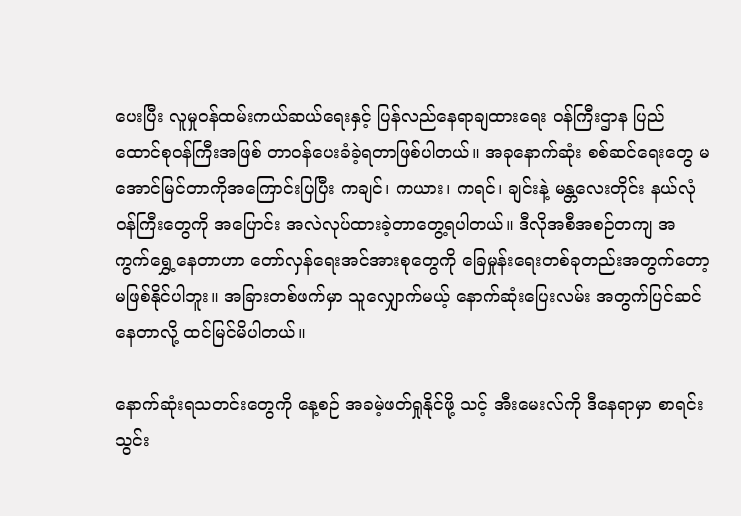ပေးပြီး လူမှုဝန်ထမ်းကယ်ဆယ်ရေးနှင့် ပြန်လည်နေရာချထားရေး ဝန်ကြီးဌာန ပြည်ထောင်စုဝန်ကြီးအဖြစ် တာဝန်ပေးခံခဲ့ရတာဖြစ်ပါတယ်။ အခုနောက်ဆုံး စစ်ဆင်ရေးတွေ မအောင်မြင်တာကိုအကြောင်းပြပြီး ကချင်၊ ကယား၊ ကရင်၊ ချင်းနဲ့ မန္တလေးတိုင်း နယ်လုံဝန်ကြီးတွေကို အပြောင်း အလဲလုပ်ထားခဲ့တာတွေ့ရပါတယ်။ ဒီလိုအစီအစဉ်တကျ အကွက်ရွှေ့နေတာဟာ တော်လှန်ရေးအင်အားစုတွေကို ခြေမှုန်းရေးတစ်ခုတည်းအတွက်တော့ မဖြစ်နိုင်ပါဘူး။ အခြားတစ်ဖက်မှာ သူလျှောက်မယ့် နောက်ဆုံးပြေးလမ်း အတွက်ပြင်ဆင်နေတာလို့ ထင်မြင်မိပါတယ်။

နောက်ဆုံးရသတင်းတွေကို နေ့စဉ် အခမဲ့ဖတ်ရှုနိုင်ဖို့ သင့် အီးမေးလ်ကို ဒီနေရာမှာ စာရင်းသွင်း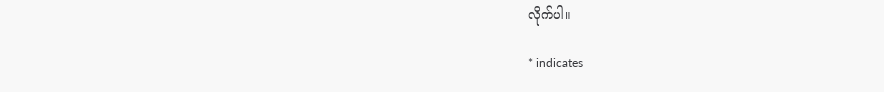လိုက်ပါ။

* indicates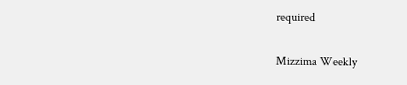required

Mizzima Weekly